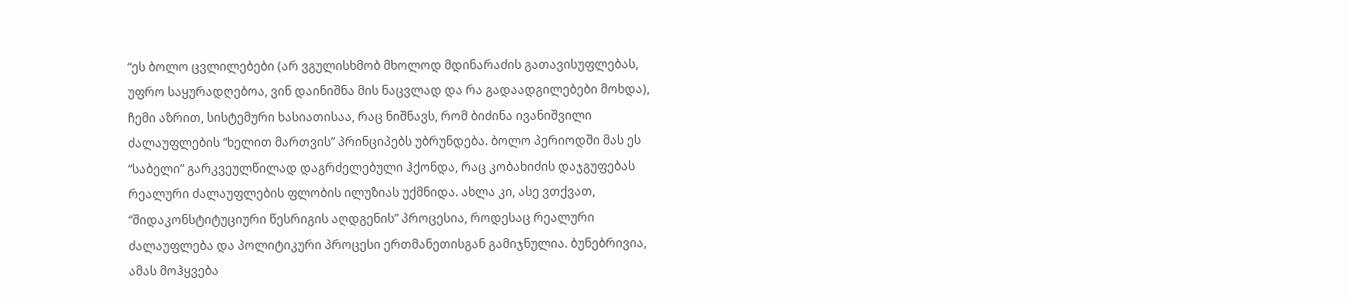“ეს ბოლო ცვლილებები (არ ვგულისხმობ მხოლოდ მდინარაძის გათავისუფლებას, უფრო საყურადღებოა, ვინ დაინიშნა მის ნაცვლად და რა გადაადგილებები მოხდა), ჩემი აზრით, სისტემური ხასიათისაა, რაც ნიშნავს, რომ ბიძინა ივანიშვილი ძალაუფლების “ხელით მართვის” პრინციპებს უბრუნდება. ბოლო პერიოდში მას ეს “საბელი” გარკვეულწილად დაგრძელებული ჰქონდა, რაც კობახიძის დაჯგუფებას რეალური ძალაუფლების ფლობის ილუზიას უქმნიდა. ახლა კი, ასე ვთქვათ, “შიდაკონსტიტუციური წესრიგის აღდგენის” პროცესია, როდესაც რეალური ძალაუფლება და პოლიტიკური პროცესი ერთმანეთისგან გამიჯნულია. ბუნებრივია, ამას მოჰყვება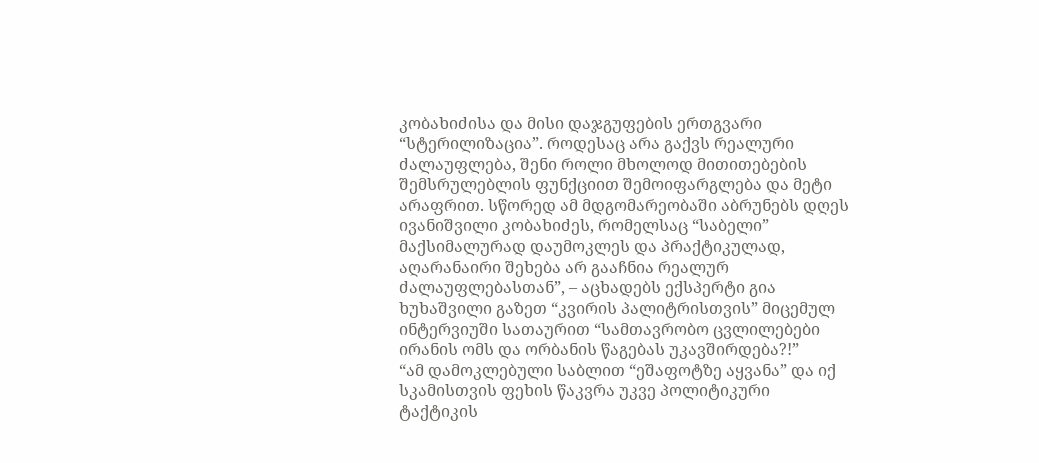კობახიძისა და მისი დაჯგუფების ერთგვარი “სტერილიზაცია”. როდესაც არა გაქვს რეალური ძალაუფლება, შენი როლი მხოლოდ მითითებების შემსრულებლის ფუნქციით შემოიფარგლება და მეტი არაფრით. სწორედ ამ მდგომარეობაში აბრუნებს დღეს ივანიშვილი კობახიძეს, რომელსაც “საბელი” მაქსიმალურად დაუმოკლეს და პრაქტიკულად, აღარანაირი შეხება არ გააჩნია რეალურ ძალაუფლებასთან”, – აცხადებს ექსპერტი გია ხუხაშვილი გაზეთ “კვირის პალიტრისთვის” მიცემულ ინტერვიუში სათაურით “სამთავრობო ცვლილებები ირანის ომს და ორბანის წაგებას უკავშირდება?!”
“ამ დამოკლებული საბლით “ეშაფოტზე აყვანა” და იქ სკამისთვის ფეხის წაკვრა უკვე პოლიტიკური ტაქტიკის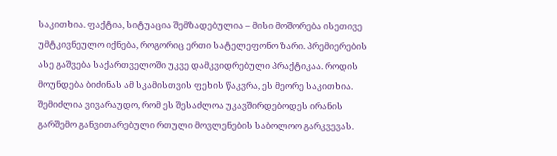საკითხია. ფაქტია, სიტუაცია შემზადებულია – მისი მოშორება ისეთივე უმტკივნეულო იქნება, როგორიც ერთი სატელეფონო ზარი. პრემიერების ასე გაშვება საქართველოში უკვე დამკვიდრებული პრაქტიკაა. როდის მოუნდება ბიძინას ამ სკამისთვის ფეხის წაკვრა, ეს მეორე საკითხია. შემიძლია ვივარაუდო, რომ ეს შესაძლოა უკავშირდებოდეს ირანის გარშემო განვითარებული რთული მოვლენების საბოლოო გარკვევას.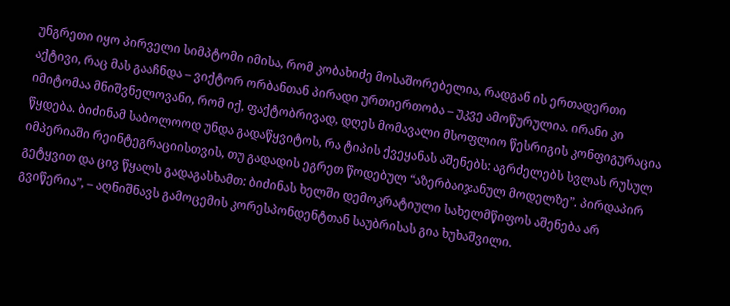უნგრეთი იყო პირველი სიმპტომი იმისა, რომ კობახიძე მოსაშორებელია, რადგან ის ერთადერთი აქტივი, რაც მას გააჩნდა – ვიქტორ ორბანთან პირადი ურთიერთობა – უკვე ამოწურულია. ირანი კი იმიტომაა მნიშვნელოვანი, რომ იქ, ფაქტობრივად, დღეს მომავალი მსოფლიო წესრიგის კონფიგურაცია წყდება. ბიძინამ საბოლოოდ უნდა გადაწყვიტოს, რა ტიპის ქვეყანას აშენებს: აგრძელებს სვლას რუსულ იმპერიაში რეინტეგრაციისთვის, თუ გადადის ეგრეთ წოდებულ “აზერბაიჯანულ მოდელზე”. პირდაპირ გეტყვით და ცივ წყალს გადაგასხამთ: ბიძინას ხელში დემოკრატიული სახელმწიფოს აშენება არ გვიწერია”, – აღნიშნავს გამოცემის კორესპონდენტთან საუბრისას გია ხუხაშვილი.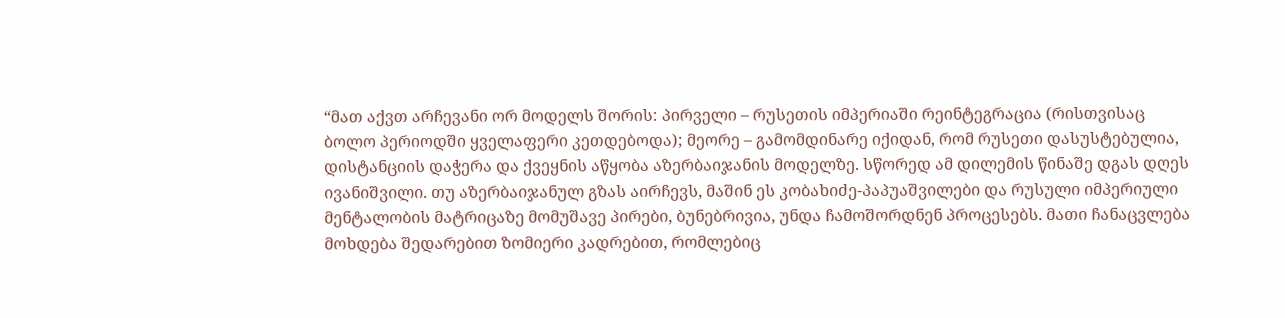“მათ აქვთ არჩევანი ორ მოდელს შორის: პირველი – რუსეთის იმპერიაში რეინტეგრაცია (რისთვისაც ბოლო პერიოდში ყველაფერი კეთდებოდა); მეორე – გამომდინარე იქიდან, რომ რუსეთი დასუსტებულია, დისტანციის დაჭერა და ქვეყნის აწყობა აზერბაიჯანის მოდელზე. სწორედ ამ დილემის წინაშე დგას დღეს ივანიშვილი. თუ აზერბაიჯანულ გზას აირჩევს, მაშინ ეს კობახიძე-პაპუაშვილები და რუსული იმპერიული მენტალობის მატრიცაზე მომუშავე პირები, ბუნებრივია, უნდა ჩამოშორდნენ პროცესებს. მათი ჩანაცვლება მოხდება შედარებით ზომიერი კადრებით, რომლებიც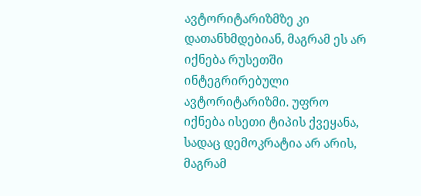ავტორიტარიზმზე კი დათანხმდებიან, მაგრამ ეს არ იქნება რუსეთში ინტეგრირებული ავტორიტარიზმი. უფრო იქნება ისეთი ტიპის ქვეყანა, სადაც დემოკრატია არ არის, მაგრამ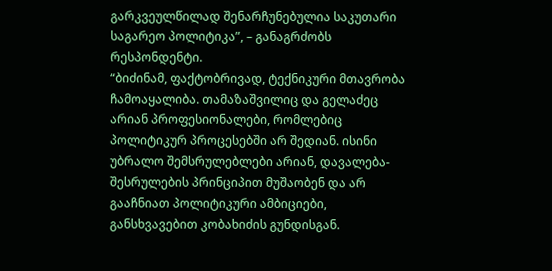გარკვეულწილად შენარჩუნებულია საკუთარი საგარეო პოლიტიკა”, – განაგრძობს რესპონდენტი.
“ბიძინამ, ფაქტობრივად, ტექნიკური მთავრობა ჩამოაყალიბა. თამაზაშვილიც და გელაძეც არიან პროფესიონალები, რომლებიც პოლიტიკურ პროცესებში არ შედიან. ისინი უბრალო შემსრულებლები არიან, დავალება-შესრულების პრინციპით მუშაობენ და არ გააჩნიათ პოლიტიკური ამბიციები, განსხვავებით კობახიძის გუნდისგან.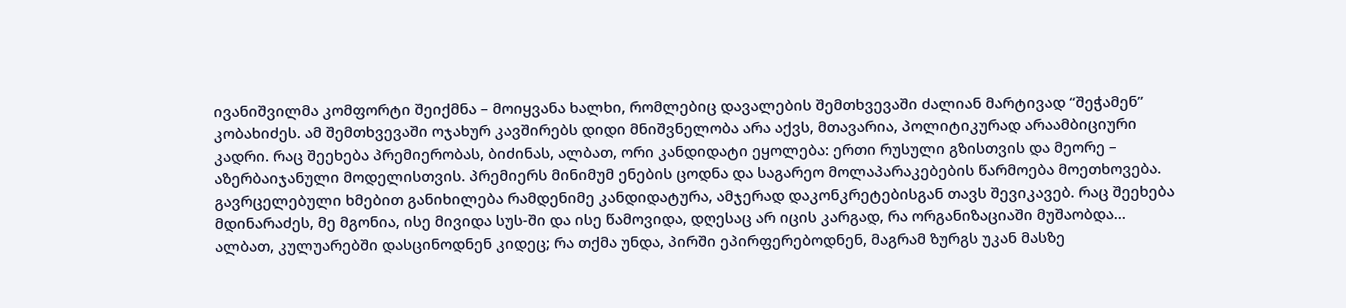ივანიშვილმა კომფორტი შეიქმნა – მოიყვანა ხალხი, რომლებიც დავალების შემთხვევაში ძალიან მარტივად “შეჭამენ” კობახიძეს. ამ შემთხვევაში ოჯახურ კავშირებს დიდი მნიშვნელობა არა აქვს, მთავარია, პოლიტიკურად არაამბიციური კადრი. რაც შეეხება პრემიერობას, ბიძინას, ალბათ, ორი კანდიდატი ეყოლება: ერთი რუსული გზისთვის და მეორე – აზერბაიჯანული მოდელისთვის. პრემიერს მინიმუმ ენების ცოდნა და საგარეო მოლაპარაკებების წარმოება მოეთხოვება. გავრცელებული ხმებით განიხილება რამდენიმე კანდიდატურა, ამჯერად დაკონკრეტებისგან თავს შევიკავებ. რაც შეეხება მდინარაძეს, მე მგონია, ისე მივიდა სუს-ში და ისე წამოვიდა, დღესაც არ იცის კარგად, რა ორგანიზაციაში მუშაობდა… ალბათ, კულუარებში დასცინოდნენ კიდეც; რა თქმა უნდა, პირში ეპირფერებოდნენ, მაგრამ ზურგს უკან მასზე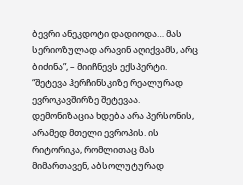ბევრი ანეკდოტი დადიოდა… მას სერიოზულად არავინ აღიქვამს, არც ბიძინა”, – მიიჩნევს ექსპერტი.
“შეტევა ჰერჩინსკიზე რეალურად ევროკავშირზე შეტევაა. დემონიზაცია ხდება არა პერსონის, არამედ მთელი ევროპის. ის რიტორიკა, რომლითაც მას მიმართავენ, აბსოლუტურად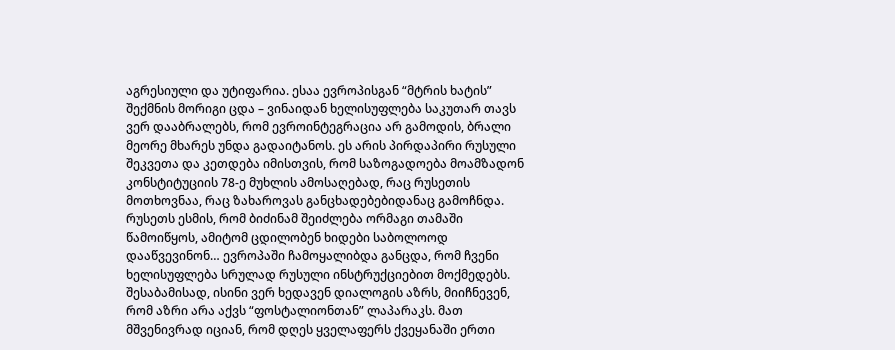აგრესიული და უტიფარია. ესაა ევროპისგან “მტრის ხატის” შექმნის მორიგი ცდა – ვინაიდან ხელისუფლება საკუთარ თავს ვერ დააბრალებს, რომ ევროინტეგრაცია არ გამოდის, ბრალი მეორე მხარეს უნდა გადაიტანოს. ეს არის პირდაპირი რუსული შეკვეთა და კეთდება იმისთვის, რომ საზოგადოება მოამზადონ კონსტიტუციის 78-ე მუხლის ამოსაღებად, რაც რუსეთის მოთხოვნაა, რაც ზახაროვას განცხადებებიდანაც გამოჩნდა. რუსეთს ესმის, რომ ბიძინამ შეიძლება ორმაგი თამაში წამოიწყოს, ამიტომ ცდილობენ ხიდები საბოლოოდ დააწვევინონ… ევროპაში ჩამოყალიბდა განცდა, რომ ჩვენი ხელისუფლება სრულად რუსული ინსტრუქციებით მოქმედებს. შესაბამისად, ისინი ვერ ხედავენ დიალოგის აზრს, მიიჩნევენ, რომ აზრი არა აქვს “ფოსტალიონთან” ლაპარაკს. მათ მშვენივრად იციან, რომ დღეს ყველაფერს ქვეყანაში ერთი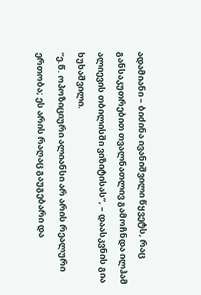ადამიანი – ბიძინა ივანიშვილი წყვეტს, რაც განსაკუთრებით თვალნათლივ გამოჩნდა ილჰამ ალიევის თბილისში ვიზიტისას”, – დაასკვნის გია ხუხაშვილი.
“ე.წ. ოპოზიციური ალიანსი არ არის რეალური ერთობა; ეს არის რაღაც გაუგებარი და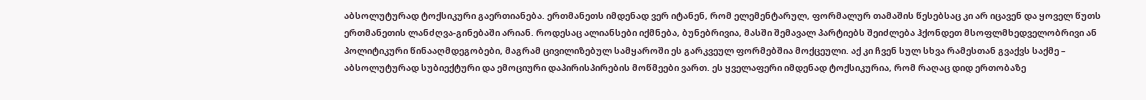აბსოლუტურად ტოქსიკური გაერთიანება. ერთმანეთს იმდენად ვერ იტანენ, რომ ელემენტარულ, ფორმალურ თამაშის წესებსაც კი არ იცავენ და ყოველ წუთს ერთმანეთის ლანძღვა-გინებაში არიან. როდესაც ალიანსები იქმნება, ბუნებრივია, მასში შემავალ პარტიებს შეიძლება ჰქონდეთ მსოფლმხედველობრივი ან პოლიტიკური წინააღმდეგობები, მაგრამ ცივილიზებულ სამყაროში ეს გარკვეულ ფორმებშია მოქცეული. აქ კი ჩვენ სულ სხვა რამესთან გვაქვს საქმე – აბსოლუტურად სუბიექტური და ემოციური დაპირისპირების მოწმეები ვართ. ეს ყველაფერი იმდენად ტოქსიკურია, რომ რაღაც დიდ ერთობაზე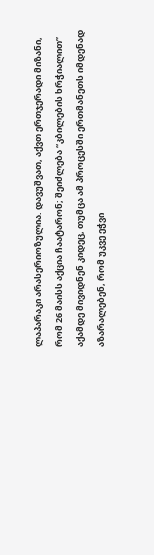ლაპარაკი არასერიოზულია. დავუშვათ, აქვთ ერთჯერადი მიზანი, რომ 26 მაისს აქცია ჩაატარონ; შეიძლება “კბილების ხრჭიალით” აქამდე მივიდნენ კიდეც, თუმცა ამ პროცესში ერთმანეთს იმდენად აზარალებენ, რომ უკვე ეჭვი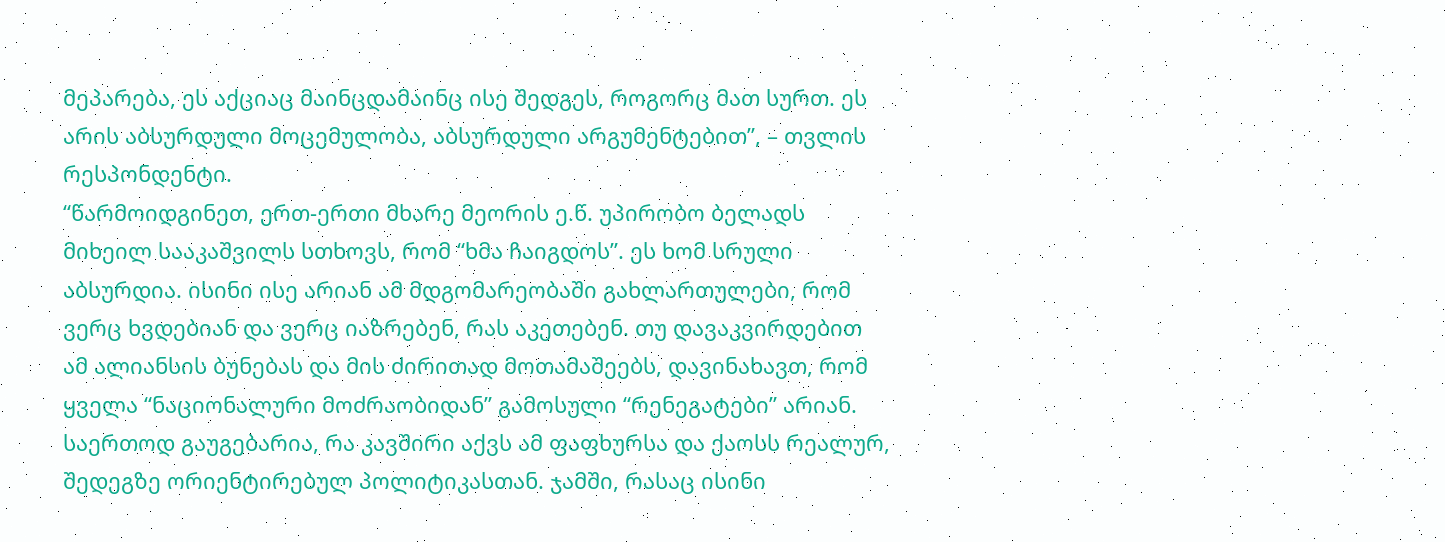მეპარება, ეს აქციაც მაინცდამაინც ისე შედგეს, როგორც მათ სურთ. ეს არის აბსურდული მოცემულობა, აბსურდული არგუმენტებით”, – თვლის რესპონდენტი.
“წარმოიდგინეთ, ერთ-ერთი მხარე მეორის ე.წ. უპირობო ბელადს მიხეილ სააკაშვილს სთხოვს, რომ “ხმა ჩაიგდოს”. ეს ხომ სრული აბსურდია. ისინი ისე არიან ამ მდგომარეობაში გახლართულები, რომ ვერც ხვდებიან და ვერც იაზრებენ, რას აკეთებენ. თუ დავაკვირდებით ამ ალიანსის ბუნებას და მის ძირითად მოთამაშეებს, დავინახავთ, რომ ყველა “ნაციონალური მოძრაობიდან” გამოსული “რენეგატები” არიან. საერთოდ გაუგებარია, რა კავშირი აქვს ამ ფაფხურსა და ქაოსს რეალურ, შედეგზე ორიენტირებულ პოლიტიკასთან. ჯამში, რასაც ისინი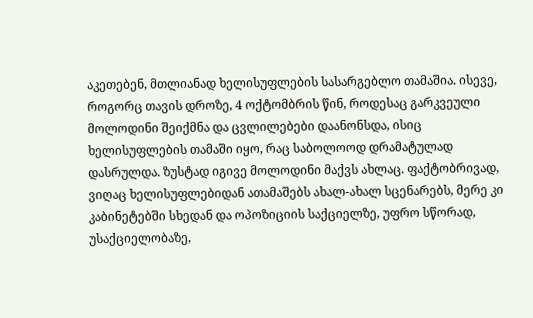აკეთებენ, მთლიანად ხელისუფლების სასარგებლო თამაშია. ისევე, როგორც თავის დროზე, 4 ოქტომბრის წინ, როდესაც გარკვეული მოლოდინი შეიქმნა და ცვლილებები დაანონსდა, ისიც ხელისუფლების თამაში იყო, რაც საბოლოოდ დრამატულად დასრულდა. ზუსტად იგივე მოლოდინი მაქვს ახლაც. ფაქტობრივად, ვიღაც ხელისუფლებიდან ათამაშებს ახალ-ახალ სცენარებს, მერე კი კაბინეტებში სხედან და ოპოზიციის საქციელზე, უფრო სწორად, უსაქციელობაზე,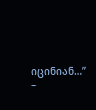იცინიან…” –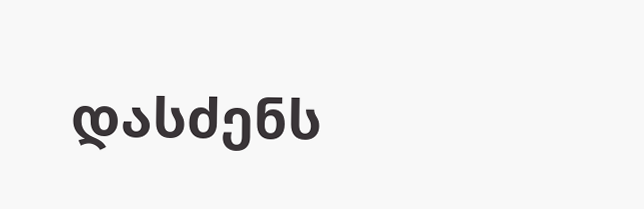დასძენს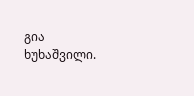გია ხუხაშვილი.